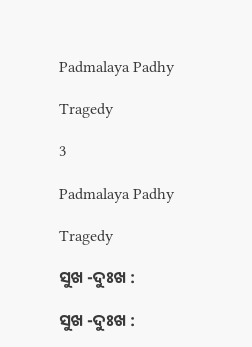Padmalaya Padhy

Tragedy

3

Padmalaya Padhy

Tragedy

ସୁଖ -ଦୁଃଖ :

ସୁଖ -ଦୁଃଖ :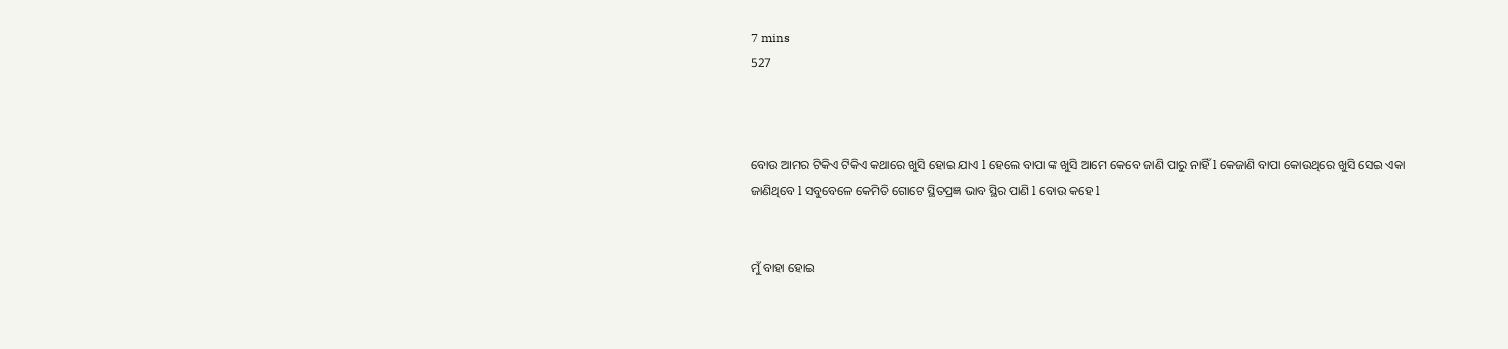7 mins
527



ବୋଉ ଆମର ଟିକିଏ ଟିକିଏ କଥାରେ ଖୁସି ହୋଇ ଯାଏ l ହେଲେ ବାପା ଙ୍କ ଖୁସି ଆମେ କେବେ ଜାଣି ପାରୁ ନାହିଁ l କେଜାଣି ବାପା କୋଉଥିରେ ଖୁସି ସେଇ ଏକା ଜାଣିଥିବେ l ସବୁବେଳେ କେମିତି ଗୋଟେ ସ୍ଥିତପ୍ରଜ୍ଞ ଭାବ ସ୍ଥିର ପାଣି l ବୋଉ କହେ l


ମୁଁ ବାହା ହୋଇ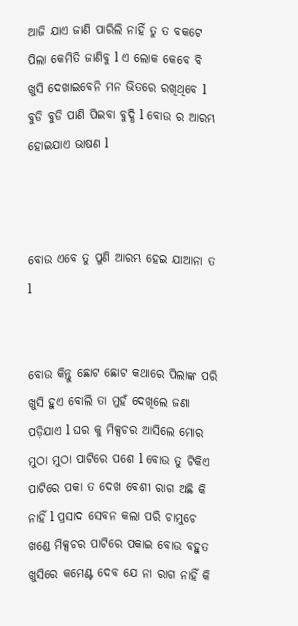ଆଜି ଯାଏ ଜାଣି ପାରିଲି ନାହିଁ ତୁ ତ ବକଟେ ପିଲା କେମିତି ଜାଣିବୁ l ଏ ଲୋକ କେବେ ବି ଖୁସି ଦେଖାଇବେନି ମନ ଭିତରେ ରଖିଥିବେ l ବୁଡି ବୁଡି ପାଣି ପିଇବା ବୁଦ୍ଧି l ବୋଉ ର ଆରମ୍ଭ ହୋଇଯାଏ ଭାଷଣ l



ବୋଉ ଏବେ ତୁ ପୁଣି ଆରମ୍ଭ ହେଇ ଯାଆନା ତ l


ବୋଉ କିନ୍ତୁ ଛୋଟ ଛୋଟ କଥାରେ ପିଲାଙ୍କ ପରି ଖୁସି ହୁଏ ବୋଲି ତା ମୁହଁ ଦେଖିଲେ ଜଣା ପଡ଼ିଯାଏ l ଘର କୁ ମିକ୍ସଚର ଆସିଲେ ମୋର ମୁଠା ମୁଠା ପାଟିରେ ପଶେ l ବୋଉ ତୁ ଟିକିଏ ପାଟିରେ ପକା ତ ଦେଖ ବେଶୀ ରାଗ ଅଛି କି ନାହିଁ l ପ୍ରସାଦ ସେବନ କଲା ପରି ଚାମୁଚେ ଖଣ୍ଡେ ମିକ୍ସଚର ପାଟିରେ ପକାଇ ବୋଉ ବହୁତ ଖୁସିରେ କମେଣ୍ଟ ଦେବ ଯେ ନା ରାଗ ନାହିଁ କି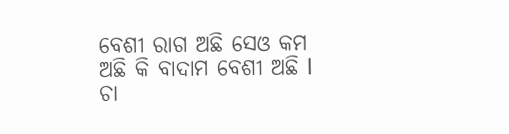ବେଶୀ ରାଗ ଅଛି ସେଓ କମ ଅଛି କି ବାଦାମ ବେଶୀ ଅଛି l ଚା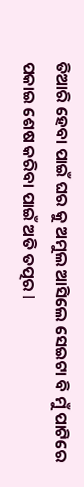ତିଆରି ହେବା ପାଇଁ ଘର କୁ ଅମୁଲ ଆସିଲେ ସେଇଟା ବି ମୁଁ ପାଟିରେ ପକାଇ ଶେଷ କରିବା ପାଇଁ ଅତି ତତ୍ପର l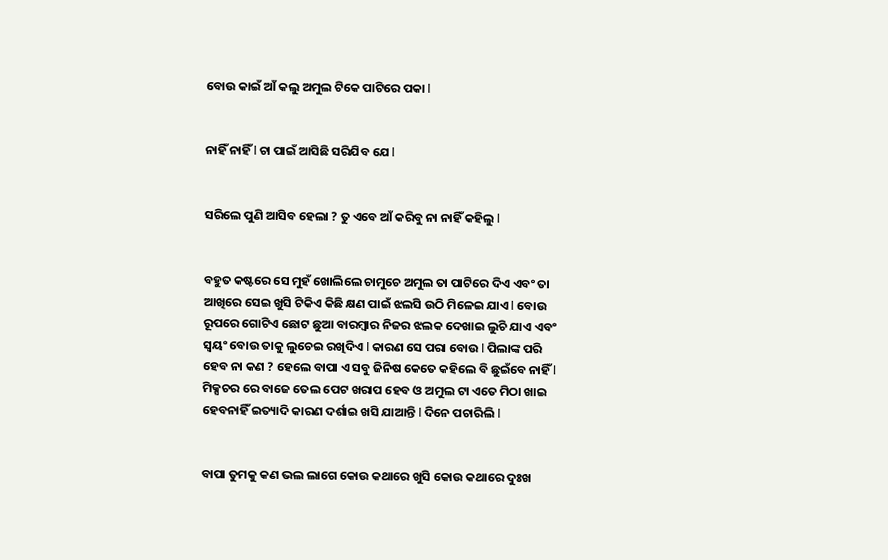ବୋଉ କାଇଁ ଆଁ କଲୁ ଅମୁଲ ଟିକେ ପାଟିରେ ପକା l


ନାହିଁ ନାହିଁ l ଚା ପାଇଁ ଆସିଛି ସରିଯିବ ଯେ l


ସରିଲେ ପୁଣି ଆସିବ ହେଲା ? ତୁ ଏବେ ଆଁ କରିବୁ ନା ନାହିଁ କହିଲୁ l


ବହୁତ କଷ୍ଟରେ ସେ ମୁହଁ ଖୋଲିଲେ ଚାମୁଚେ ଅମୁଲ ତା ପାଟିରେ ଦିଏ ଏବଂ ତା ଆଖିରେ ସେଇ ଖୁସି ଟିକିଏ କିଛି କ୍ଷଣ ପାଇଁ ଝଲସି ଉଠି ମିଳେଇ ଯାଏ l ବୋଉ ରୂପରେ ଗୋଟିଏ ଛୋଟ ଛୁଆ ବାରମ୍ବାର ନିଜର ଝଲକ ଦେଖାଇ ଲୁଚି ଯାଏ ଏବଂ ସ୍ୱୟଂ ବୋଉ ତାକୁ ଲୁଚେଇ ରଖିଦିଏ l କାରଣ ସେ ପରା ବୋଉ l ପିଲାଙ୍କ ପରି ହେବ ନା କଣ ? ହେଲେ ବାପା ଏ ସବୁ ଜିନିଷ କେତେ କହିଲେ ବି ଛୁଇଁବେ ନାହିଁ l ମିକ୍ସଚର ରେ ବାଜେ ତେଲ ପେଟ ଖରାପ ହେବ ଓ ଅମୁଲ ଟା ଏତେ ମିଠା ଖାଇ ହେବନାହିଁ ଇତ୍ୟାଦି କାରଣ ଦର୍ଶାଇ ଖସି ଯାଆନ୍ତି l ଦିନେ ପଚାରିଲି l


ବାପା ତୁମକୁ କଣ ଭଲ ଲାଗେ କୋଉ କଥାରେ ଖୁସି କୋଉ କଥାରେ ଦୁଃଖ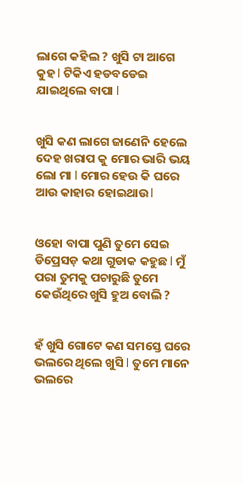ଲାଗେ କହିଲ ? ଖୁସି ଟା ଆଗେ କୁହ l ଟିକିଏ ହଡବଡେଇ ଯାଇଥିଲେ ବାପା l


ଖୁସି କଣ ଲାଗେ ଜାଣେନି ହେଲେ ଦେହ ଖରାପ କୁ ମୋର ଭାରି ଭୟ ଲୋ ମା l ମୋର ହେଉ କି ଘରେ ଆଉ କାହାର ହୋଇଥାଉ l


ଓହୋ ବାପା ପୁଣି ତୁମେ ସେଇ ଡିପ୍ରେସଡ଼ କଥା ଗୁଡାକ କହୁଛ l ମୁଁ ପରା ତୁମକୁ ପଚାରୁଛି ତୁମେ କେଉଁଥିରେ ଖୁସି ହୁଅ ବୋଲି ?


ହଁ ଖୁସି ଗୋଟେ କଣ ସମସ୍ତେ ଘରେ ଭଲରେ ଥିଲେ ଖୁସି l ତୁମେ ମାନେ ଭଲରେ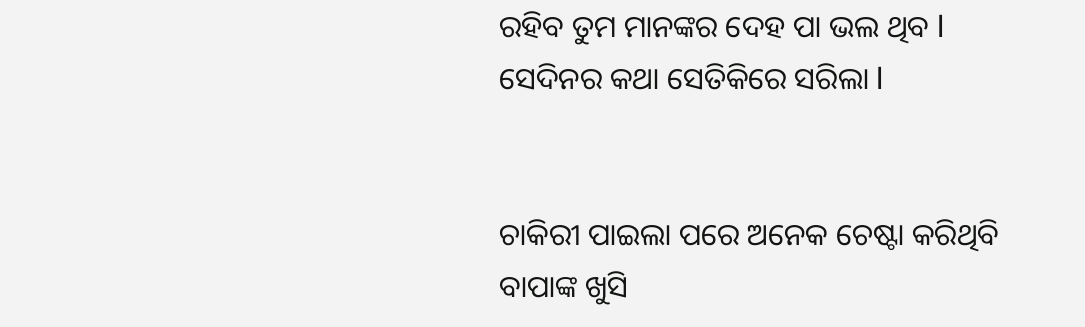ରହିବ ତୁମ ମାନଙ୍କର ଦେହ ପା ଭଲ ଥିବ l ସେଦିନର କଥା ସେତିକିରେ ସରିଲା l


ଚାକିରୀ ପାଇଲା ପରେ ଅନେକ ଚେଷ୍ଟା କରିଥିବି ବାପାଙ୍କ ଖୁସି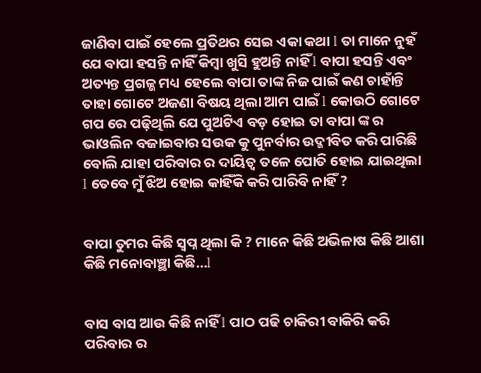ଜାଣିବା ପାଇଁ ହେଲେ ପ୍ରତିଥର ସେଇ ଏକା କଥା l ତା ମାନେ ନୁହଁ ଯେ ବାପା ହସନ୍ତି ନାହିଁ କିମ୍ବା ଖୁସି ହୁଅନ୍ତି ନାହିଁ l ବାପା ହସନ୍ତି ଏବଂ ଅତ୍ୟନ୍ତ ପ୍ରଗଳ୍ଭ ମଧ୍ୟ ହେଲେ ବାପା ତାଙ୍କ ନିଜ ପାଇଁ କଣ ଚାହାଁନ୍ତି ତାହା ଗୋଟେ ଅଜଣା ବିଷୟ ଥିଲା ଆମ ପାଇଁ l କୋଉଠି ଗୋଟେ ଗପ ରେ ପଢ଼ିଥିଲି ଯେ ପୁଅଟିଏ ବଡ଼ ହୋଇ ତା ବାପା ଙ୍କ ର ଭାଓଲିନ ବଜାଇବାର ସଉକ କୁ ପୁନର୍ବାର ଉଦ୍ଜୀବିତ କରି ପାରିଛି ବୋଲି ଯାହା ପରିବାର ର ଦାୟିତ୍ୱ ତଳେ ପୋତି ହୋଇ ଯାଇଥିଲା l ତେବେ ମୁଁ ଝିଅ ହୋଇ କାହିଁକି କରି ପାରିବି ନାହିଁ ?


ବାପା ତୁମର କିଛି ସ୍ବପ୍ନ ଥିଲା କି ? ମାନେ କିଛି ଅଭିଳାଷ କିଛି ଆଶା କିଛି ମନୋବାଞ୍ଛା କିଛି…l


ବାସ ବାସ ଆଉ କିଛି ନାହିଁ l ପାଠ ପଢି ଚାକିରୀ ବାକିରି କରି ପରିବାର ର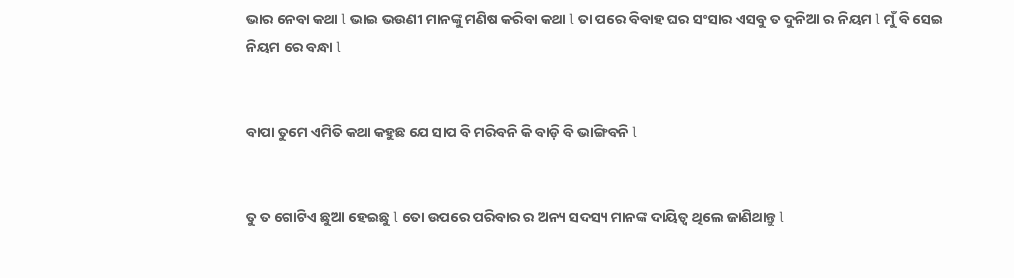ଭାର ନେବା କଥା l ଭାଇ ଭଉଣୀ ମାନଙ୍କୁ ମଣିଷ କରିବା କଥା l ତା ପରେ ବିବାହ ଘର ସଂସାର ଏସବୁ ତ ଦୁନିଆ ର ନିୟମ l ମୁଁ ବି ସେଇ ନିୟମ ରେ ବନ୍ଧା l


ବାପା ତୁମେ ଏମିତି କଥା କହୁଛ ଯେ ସାପ ବି ମରିବନି କି ବାଡ଼ି ବି ଭାଙ୍ଗିବନି l


ତୁ ତ ଗୋଟିଏ ଛୁଆ ହେଇଛୁ l ତୋ ଉପରେ ପରିବାର ର ଅନ୍ୟ ସଦସ୍ୟ ମାନଙ୍କ ଦାୟିତ୍ୱ ଥିଲେ ଜାଣିଥାନ୍ତୁ l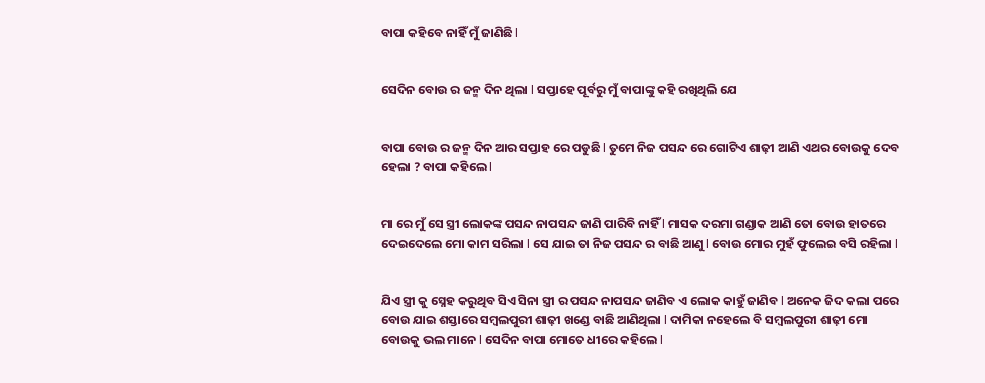ବାପା କହିବେ ନାହିଁ ମୁଁ ଜାଣିଛି l


ସେଦିନ ବୋଉ ର ଜନ୍ମ ଦିନ ଥିଲା l ସପ୍ତାହେ ପୂର୍ବରୁ ମୁଁ ବାପାଙ୍କୁ କହି ରଖିଥିଲି ଯେ


ବାପା ବୋଉ ର ଜନ୍ମ ଦିନ ଆର ସପ୍ତାହ ରେ ପଡୁଛି l ତୁମେ ନିଜ ପସନ୍ଦ ରେ ଗୋଟିଏ ଶାଢ଼ୀ ଆଣି ଏଥର ବୋଉକୁ ଦେବ ହେଲା ? ବାପା କହିଲେ l


ମା ରେ ମୁଁ ସେ ସ୍ତ୍ରୀ ଲୋକଙ୍କ ପସନ୍ଦ ନାପସନ୍ଦ ଜାଣି ପାରିବି ନାହିଁ l ମାସକ ଦରମା ଗଣ୍ଡାକ ଆଣି ତୋ ବୋଉ ହାତରେ ଦେଇଦେଲେ ମୋ କାମ ସରିଲା l ସେ ଯାଇ ତା ନିଜ ପସନ୍ଦ ର ବାଛି ଆଣୁ l ବୋଉ ମୋର ମୁହଁ ଫୁଲେଇ ବସି ରହିଲା l


ଯିଏ ସ୍ତ୍ରୀ କୁ ସ୍ନେହ କରୁଥିବ ସିଏ ସିନା ସ୍ତ୍ରୀ ର ପସନ୍ଦ ନାପସନ୍ଦ ଜାଣିବ ଏ ଲୋକ କାହୁଁ ଜାଣିବ l ଅନେକ ଜିଦ କଲା ପରେ ବୋଉ ଯାଇ ଶସ୍ତାରେ ସମ୍ବଲପୁରୀ ଶାଢ଼ୀ ଖଣ୍ଡେ ବାଛି ଆଣିଥିଲା l ଦାମିକା ନହେଲେ ବି ସମ୍ବଲପୁରୀ ଶାଢ଼ୀ ମୋ ବୋଉକୁ ଭଲ ମାନେ l ସେଦିନ ବାପା ମୋତେ ଧୀରେ କହିଲେ l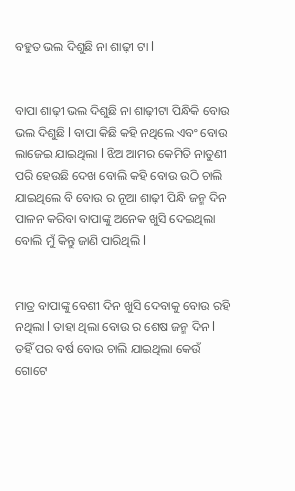ବହୁତ ଭଲ ଦିଶୁଛି ନା ଶାଢ଼ୀ ଟା l


ବାପା ଶାଢ଼ୀ ଭଲ ଦିଶୁଛି ନା ଶାଢ଼ୀଟା ପିନ୍ଧିକି ବୋଉ ଭଲ ଦିଶୁଛି l ବାପା କିଛି କହି ନଥିଲେ ଏବଂ ବୋଉ ଲାଜେଇ ଯାଇଥିଲା l ଝିଅ ଆମର କେମିତି ନାତୁଣୀ ପରି ହେଉଛି ଦେଖ ବୋଲି କହି ବୋଉ ଉଠି ଚାଲି ଯାଇଥିଲେ ବି ବୋଉ ର ନୂଆ ଶାଢ଼ୀ ପିନ୍ଧି ଜନ୍ମ ଦିନ ପାଳନ କରିବା ବାପାଙ୍କୁ ଅନେକ ଖୁସି ଦେଇଥିଲା ବୋଲି ମୁଁ କିନ୍ତୁ ଜାଣି ପାରିଥିଲି l


ମାତ୍ର ବାପାଙ୍କୁ ବେଶୀ ଦିନ ଖୁସି ଦେବାକୁ ବୋଉ ରହି ନଥିଲା l ତାହା ଥିଲା ବୋଉ ର ଶେଷ ଜନ୍ମ ଦିନ l ତହିଁ ପର ବର୍ଷ ବୋଉ ଚାଲି ଯାଇଥିଲା କେଉଁ ଗୋଟେ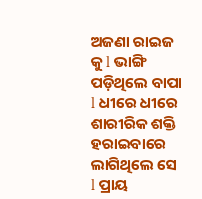ଅଜଣା ରାଇଜ କୁ l ଭାଙ୍ଗି ପଡ଼ିଥିଲେ ବାପା l ଧୀରେ ଧୀରେ ଶାରୀରିକ ଶକ୍ତି ହରାଇବାରେ ଲାଗିଥିଲେ ସେ l ପ୍ରାୟ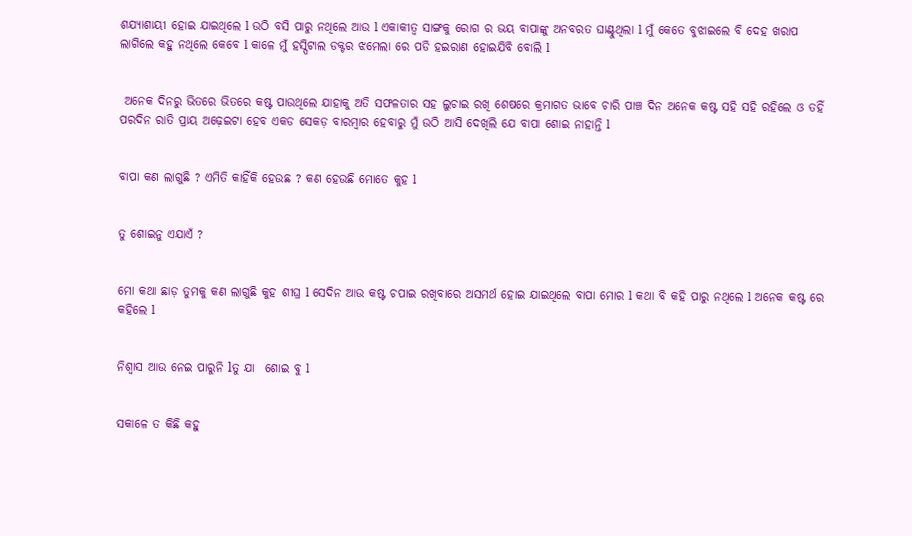ଶଯ୍ୟାଶାୟୀ ହୋଇ ଯାଇଥିଲେ l ଉଠି ବସି ପାରୁ ନଥିଲେ ଆଉ l ଏକାକୀତ୍ବ ସାଙ୍ଗକୁ ରୋଗ ର ଭୟ ବାପାଙ୍କୁ ଅନବରତ ଘାଣ୍ଟୁଥିଲା l ମୁଁ କେତେ ବୁଝାଇଲେ ବି ଦେହ ଖରାପ ଲାଗିଲେ କହୁ ନଥିଲେ କେବେ l କାଳେ ମୁଁ ହସ୍ପିଟାଲ ଡକ୍ଟର ଝମେଲା ରେ ପଡି ହଇରାଣ ହୋଇଯିବି ବୋଲି l


 ଅନେକ ଦିନରୁ ଭିତରେ ଭିତରେ କଷ୍ଟ ପାଉଥିଲେ ଯାହାକୁ ଅତି ସଫଳତାର ସହ ଲୁଚାଇ ରଖି ଶେଷରେ କ୍ରମାଗତ ଭାବେ ଚାରି ପାଞ୍ଚ ଦିନ ଅନେକ କଷ୍ଟ ସହି ସହି ରହିଲେ ଓ ତହିଁ ପରଦିନ ରାତି ପ୍ରାୟ ଅଢ଼େଇଟା ହେବ ଏକଡ ସେକଡ଼ ବାରମ୍ବାର ହେବାରୁ ମୁଁ ଉଠି ଆସି ଦେଖିଲି ଯେ ବାପା ଶୋଇ ନାହାନ୍ତି l


ବାପା କଣ ଲାଗୁଛି ? ଏମିତି କାହିଁକି ହେଉଛ ? କଣ ହେଉଛି ମୋତେ କୁହ l


ତୁ ଶୋଇନୁ ଏଯାଏଁ ?


ମୋ କଥା ଛାଡ଼ ତୁମକୁ କଣ ଲାଗୁଛି କୁହ ଶୀଘ୍ର l ସେଦିନ ଆଉ କଷ୍ଟ ଚପାଇ ରଖିବାରେ ଅସମର୍ଥ ହୋଇ ଯାଇଥିଲେ ବାପା ମୋର l କଥା ବି କହି ପାରୁ ନଥିଲେ l ଅନେକ କଷ୍ଟ ରେ କହିଲେ l


ନିଶ୍ୱାସ ଆଉ ନେଇ ପାରୁନି lତୁ ଯା  ଶୋଇ ବୁ l


ସକାଳେ ତ କିଛି କହୁ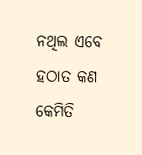ନଥିଲ ଏବେ ହଠାତ କଣ କେମିତି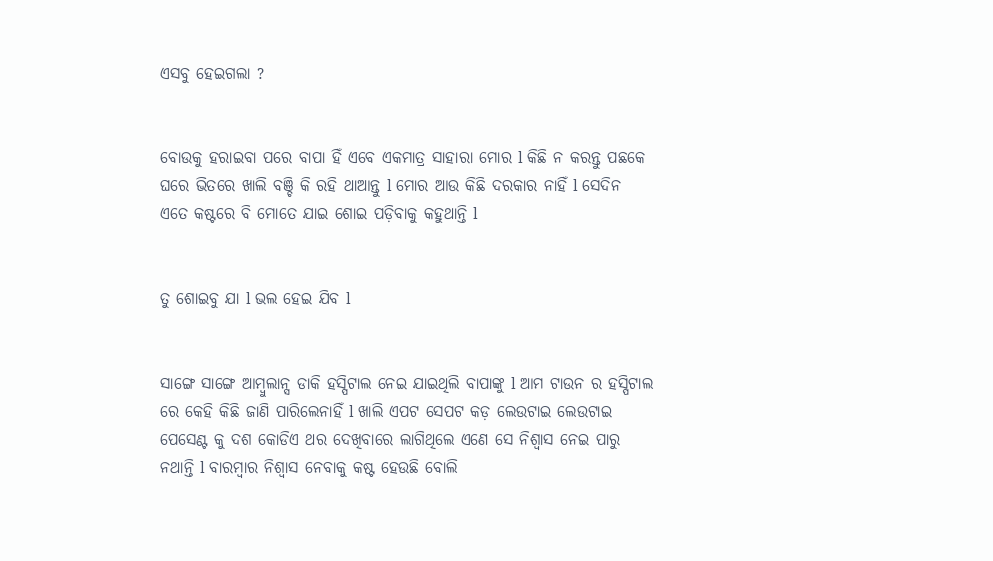ଏସବୁ ହେଇଗଲା ?


ବୋଉକୁ ହରାଇବା ପରେ ବାପା ହିଁ ଏବେ ଏକମାତ୍ର ସାହାରା ମୋର l କିଛି ନ କରନ୍ତୁ ପଛକେ ଘରେ ଭିତରେ ଖାଲି ବଞ୍ଚି କି ରହି ଥାଆନ୍ତୁ l ମୋର ଆଉ କିଛି ଦରକାର ନାହିଁ l ସେଦିନ ଏତେ କଷ୍ଟରେ ବି ମୋତେ ଯାଇ ଶୋଇ ପଡ଼ିବାକୁ କହୁଥାନ୍ତି l


ତୁ ଶୋଇବୁ ଯା l ଭଲ ହେଇ ଯିବ l


ସାଙ୍ଗେ ସାଙ୍ଗେ ଆମ୍ବୁଲାନ୍ସ ଡାକି ହସ୍ପିଟାଲ ନେଇ ଯାଇଥିଲି ବାପାଙ୍କୁ l ଆମ ଟାଉନ ର ହସ୍ପିଟାଲ ରେ କେହି କିଛି ଜାଣି ପାରିଲେନାହିଁ l ଖାଲି ଏପଟ ସେପଟ କଡ଼ ଲେଉଟାଇ ଲେଉଟାଇ ପେସେଣ୍ଟ କୁ ଦଶ କୋଡିଏ ଥର ଦେଖିବାରେ ଲାଗିଥିଲେ ଏଣେ ସେ ନିଶ୍ୱାସ ନେଇ ପାରୁ ନଥାନ୍ତି l ବାରମ୍ବାର ନିଶ୍ୱାସ ନେବାକୁ କଷ୍ଟ ହେଉଛି ବୋଲି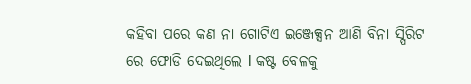କହିବା ପରେ କଣ ନା ଗୋଟିଏ ଇଞ୍ଜେକ୍ସନ ଆଣି ବିନା ସ୍ପିରିଟ ରେ ଫୋଡି ଦେଇଥିଲେ l କଷ୍ଟ ବେଳକୁ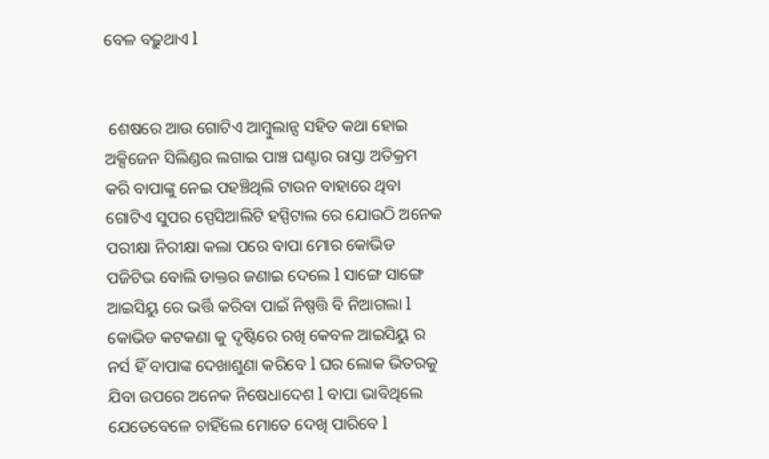ବେଳ ବଢ଼ୁଥାଏ l


 ଶେଷରେ ଆଉ ଗୋଟିଏ ଆମ୍ବୁଲାନ୍ସ ସହିତ କଥା ହୋଇ ଅକ୍ସିଜେନ ସିଲିଣ୍ଡର ଲଗାଇ ପାଞ୍ଚ ଘଣ୍ଟାର ରାସ୍ତା ଅତିକ୍ରମ କରି ବାପାଙ୍କୁ ନେଇ ପହଞ୍ଚିଥିଲି ଟାଉନ ବାହାରେ ଥିବା ଗୋଟିଏ ସୁପର ସ୍ପେସିଆଲିଟି ହସ୍ପିଟାଲ ରେ ଯୋଉଠି ଅନେକ ପରୀକ୍ଷା ନିରୀକ୍ଷା କଲା ପରେ ବାପା ମୋର କୋଭିଡ ପଜିଟିଭ ବୋଲି ଡାକ୍ତର ଜଣାଇ ଦେଲେ l ସାଙ୍ଗେ ସାଙ୍ଗେ ଆଇସିୟୁ ରେ ଭର୍ତ୍ତି କରିବା ପାଇଁ ନିଷ୍ପତ୍ତି ବି ନିଆଗଲା l କୋଭିଡ କଟକଣା କୁ ଦୃଷ୍ଟିରେ ରଖି କେବଳ ଆଇସିୟୁ ର ନର୍ସ ହିଁ ବାପାଙ୍କ ଦେଖାଶୁଣା କରିବେ l ଘର ଲୋକ ଭିତରକୁ ଯିବା ଉପରେ ଅନେକ ନିଷେଧାଦେଶ l ବାପା ଭାବିଥିଲେ ଯେତେବେଳେ ଚାହିଁଲେ ମୋତେ ଦେଖି ପାରିବେ l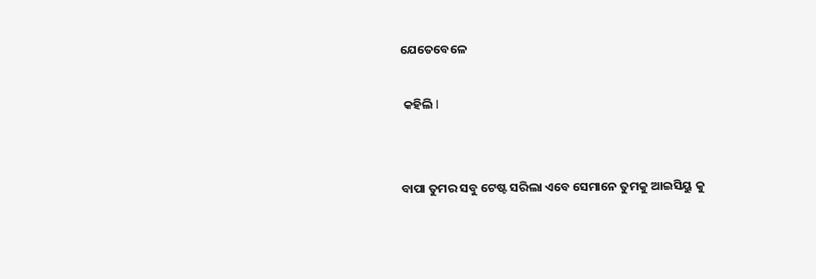ଯେତେବେଳେ

 କହିଲି l


ବାପା ତୁମର ସବୁ ଟେଷ୍ଟ ସରିଲା ଏବେ ସେମାନେ ତୁମକୁ ଆଇସିୟୁ କୁ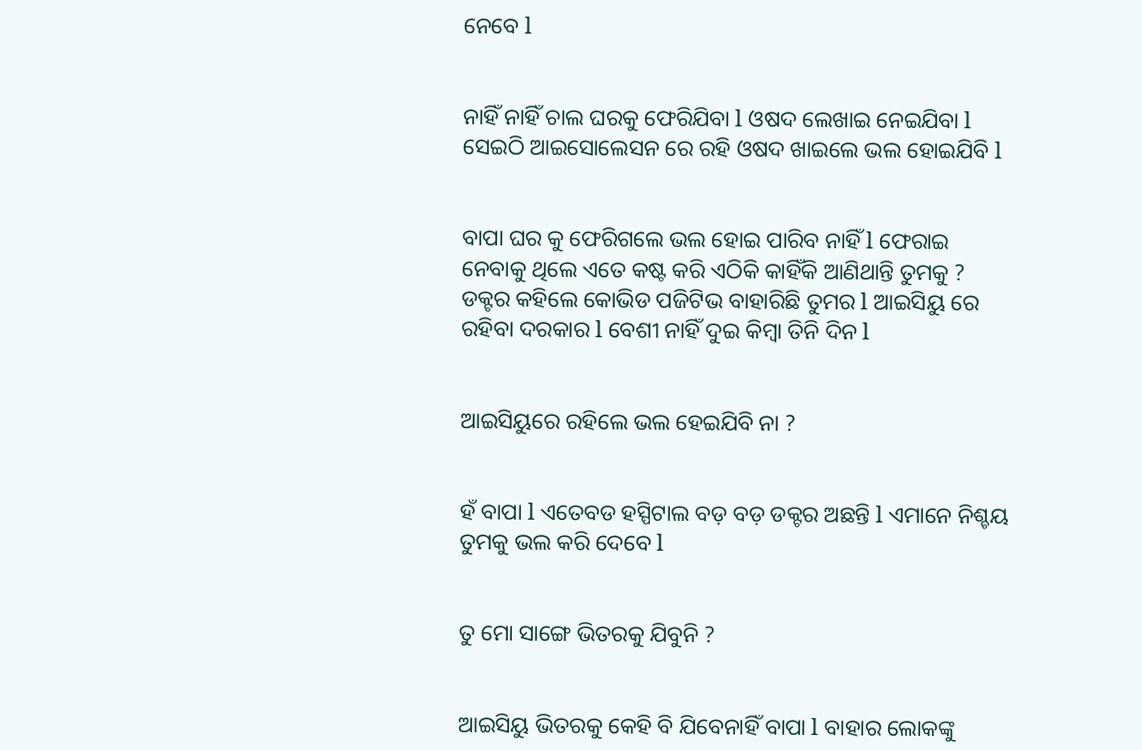ନେବେ l


ନାହିଁ ନାହିଁ ଚାଲ ଘରକୁ ଫେରିଯିବା l ଓଷଦ ଲେଖାଇ ନେଇଯିବା l ସେଇଠି ଆଇସୋଲେସନ ରେ ରହି ଓଷଦ ଖାଇଲେ ଭଲ ହୋଇଯିବି l


ବାପା ଘର କୁ ଫେରିଗଲେ ଭଲ ହୋଇ ପାରିବ ନାହିଁ l ଫେରାଇ ନେବାକୁ ଥିଲେ ଏତେ କଷ୍ଟ କରି ଏଠିକି କାହିଁକି ଆଣିଥାନ୍ତି ତୁମକୁ ? ଡକ୍ଟର କହିଲେ କୋଭିଡ ପଜିଟିଭ ବାହାରିଛି ତୁମର l ଆଇସିୟୁ ରେ ରହିବା ଦରକାର l ବେଶୀ ନାହିଁ ଦୁଇ କିମ୍ବା ତିନି ଦିନ l


ଆଇସିୟୁରେ ରହିଲେ ଭଲ ହେଇଯିବି ନା ?


ହଁ ବାପା l ଏତେବଡ ହସ୍ପିଟାଲ ବଡ଼ ବଡ଼ ଡକ୍ଟର ଅଛନ୍ତି l ଏମାନେ ନିଶ୍ଚୟ ତୁମକୁ ଭଲ କରି ଦେବେ l


ତୁ ମୋ ସାଙ୍ଗେ ଭିତରକୁ ଯିବୁନି ?


ଆଇସିୟୁ ଭିତରକୁ କେହି ବି ଯିବେନାହିଁ ବାପା l ବାହାର ଲୋକଙ୍କୁ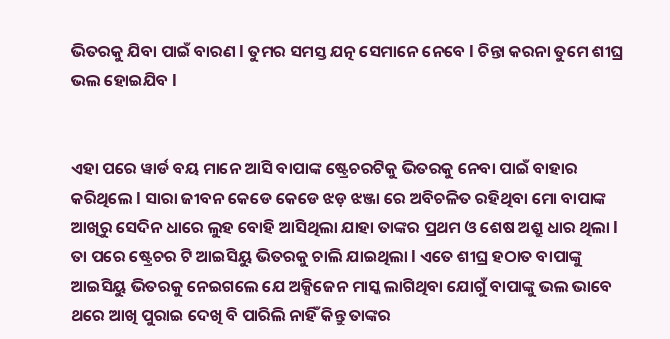ଭିତରକୁ ଯିବା ପାଇଁ ବାରଣ l ତୁମର ସମସ୍ତ ଯତ୍ନ ସେମାନେ ନେବେ l ଚିନ୍ତା କରନା ତୁମେ ଶୀଘ୍ର ଭଲ ହୋଇଯିବ l


ଏହା ପରେ ୱାର୍ଡ ବୟ ମାନେ ଆସି ବାପାଙ୍କ ଷ୍ଟ୍ରେଚରଟିକୁ ଭିତରକୁ ନେବା ପାଇଁ ବାହାର କରିଥିଲେ l ସାରା ଜୀବନ କେଡେ କେଡେ ଝଡ଼ ଝଞ୍ଜା ରେ ଅବିଚଳିତ ରହିଥିବା ମୋ ବାପାଙ୍କ ଆଖିରୁ ସେଦିନ ଧାରେ ଲୁହ ବୋହି ଆସିଥିଲା ଯାହା ତାଙ୍କର ପ୍ରଥମ ଓ ଶେଷ ଅଶ୍ରୁ ଧାର ଥିଲା l ତା ପରେ ଷ୍ଟ୍ରେଚର ଟି ଆଇସିୟୁ ଭିତରକୁ ଚାଲି ଯାଇଥିଲା l ଏତେ ଶୀଘ୍ର ହଠାତ ବାପାଙ୍କୁ ଆଇସିୟୁ ଭିତରକୁ ନେଇଗଲେ ଯେ ଅକ୍ସିଜେନ ମାସ୍କ ଲାଗିଥିବା ଯୋଗୁଁ ବାପାଙ୍କୁ ଭଲ ଭାବେ ଥରେ ଆଖି ପୁରାଇ ଦେଖି ବି ପାରିଲି ନାହିଁ କିନ୍ତୁ ତାଙ୍କର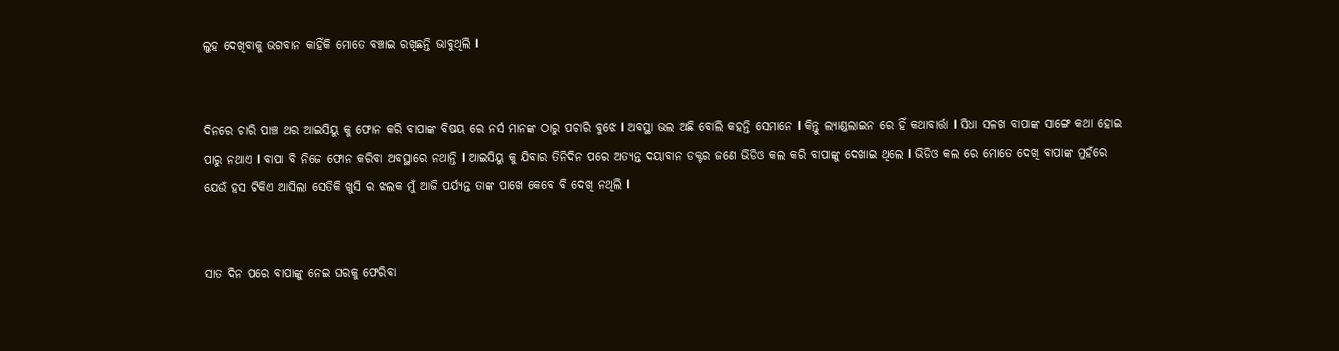ଲୁହ ଦେଖିବାକୁ ଭଗବାନ କାହିଁକି ମୋତେ ବଞ୍ଚାଇ ରଖିଛନ୍ତି ଭାବୁଥିଲି l


ଦିନରେ ଚାରି ପାଞ୍ଚ ଥର ଆଇସିୟୁ କୁ ଫୋନ କରି ବାପାଙ୍କ ବିଷୟ ରେ ନର୍ସ ମାନଙ୍କ ଠାରୁ ପଚାରି ବୁଝେ l ଅବସ୍ଥା ଭଲ ଅଛି ବୋଲି କହନ୍ତି ସେମାନେ l କିନ୍ତୁ ଲ୍ୟାଣ୍ଡଲାଇନ ରେ ହିଁ କଥାବାର୍ତ୍ତା l ସିଧା ସଳଖ ବାପାଙ୍କ ସାଙ୍ଗେ କଥା ହୋଇ ପାରୁ ନଥାଏ l ବାପା ବି ନିଜେ ଫୋନ କରିବା ଅବସ୍ଥାରେ ନଥାନ୍ତି l ଆଇସିୟୁ କୁ ଯିବାର ତିନିଦିନ ପରେ ଅତ୍ୟନ୍ତ ଦୟାବାନ ଡକ୍ଟର ଜଣେ ଭିଡିଓ କଲ କରି ବାପାଙ୍କୁ ଦେଖାଇ ଥିଲେ l ଭିଡିଓ କଲ ରେ ମୋତେ ଦେଖି ବାପାଙ୍କ ମୁହଁରେ ଯେଉଁ ହସ ଟିକିଏ ଆସିଲା ସେତିକି ଖୁସି ର ଝଲକ ମୁଁ ଆଜି ପର୍ଯ୍ୟନ୍ତ ତାଙ୍କ ପାଖେ କେବେ ବି ଦେଖି ନଥିଲି l


ସାତ ଦିନ ପରେ ବାପାଙ୍କୁ ନେଇ ଘରକୁ ଫେରିବା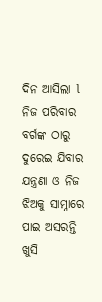ଦିନ ଆସିଲା l ନିଜ ପରିବାର ବର୍ଗଙ୍କ ଠାରୁ ଦୁରେଇ ଯିବାର ଯନ୍ତ୍ରଣା ଓ ନିଜ ଝିଅକୁ ସାମ୍ନାରେ ପାଇ ଅସରନ୍ତି ଖୁସି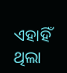ଏହାହିଁ ଥିଲା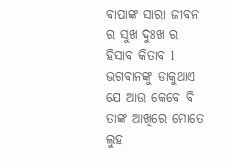ବାପାଙ୍କ ସାରା ଜୀବନ ର ସୁଖ ଦୁଃଖ ର ହିସାବ କିତାବ l ଭଗବାନଙ୍କୁ ଡାକୁଥାଏ ଯେ ଆଉ କେବେ ବି ତାଙ୍କ ଆଖିରେ ମୋତେ ଲୁହ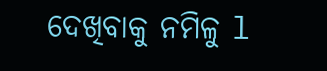ଦେଖିବାକୁ ନମିଳୁ l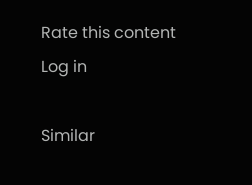Rate this content
Log in

Similar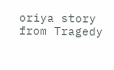oriya story from Tragedy